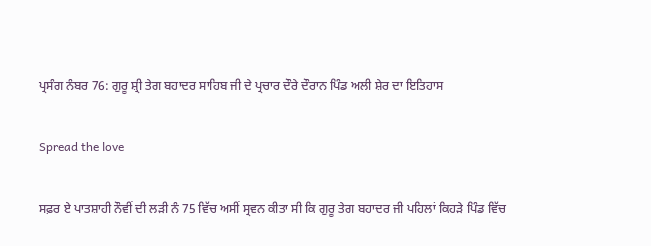ਪ੍ਰਸੰਗ ਨੰਬਰ 76: ਗੁਰੂ ਸ਼੍ਰੀ ਤੇਗ ਬਹਾਦਰ ਸਾਹਿਬ ਜੀ ਦੇ ਪ੍ਰਚਾਰ ਦੌਰੇ ਦੌਰਾਨ ਪਿੰਡ ਅਲੀ ਸ਼ੇਰ ਦਾ ਇਤਿਹਾਸ

Spread the love

ਸਫ਼ਰ ਏ ਪਾਤਸ਼ਾਹੀ ਨੌਵੀਂ ਦੀ ਲੜੀ ਨੰ 75 ਵਿੱਚ ਅਸੀਂ ਸ੍ਰਵਨ ਕੀਤਾ ਸੀ ਕਿ ਗੁਰੂ ਤੇਗ ਬਹਾਦਰ ਜੀ ਪਹਿਲਾਂ ਕਿਹੜੇ ਪਿੰਡ ਵਿੱਚ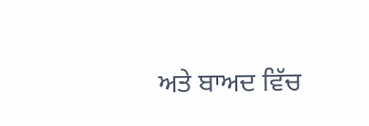ਅਤੇ ਬਾਅਦ ਵਿੱਚ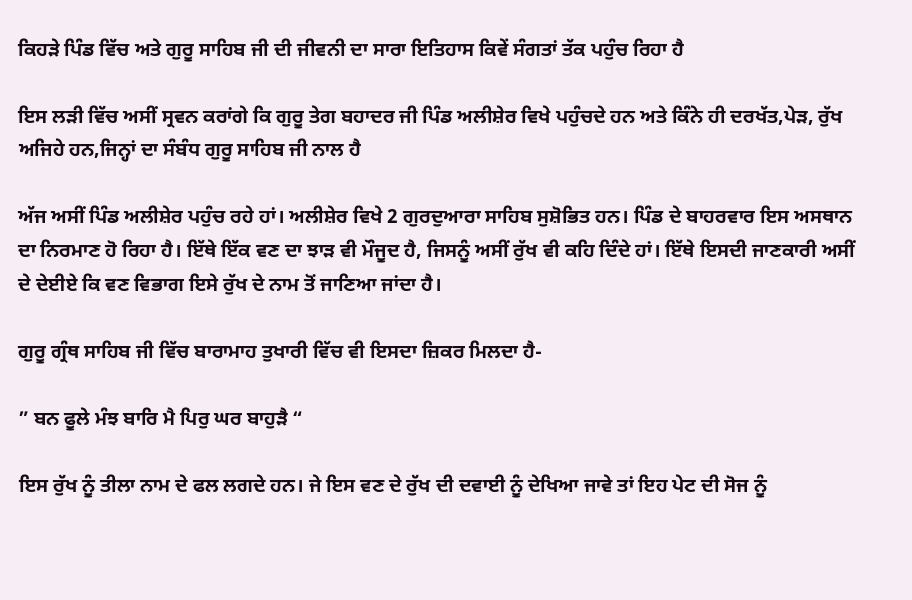ਕਿਹੜੇ ਪਿੰਡ ਵਿੱਚ ਅਤੇ ਗੁਰੂ ਸਾਹਿਬ ਜੀ ਦੀ ਜੀਵਨੀ ਦਾ ਸਾਰਾ ਇਤਿਹਾਸ ਕਿਵੇਂ ਸੰਗਤਾਂ ਤੱਕ ਪਹੁੰਚ ਰਿਹਾ ਹੈ

ਇਸ ਲੜੀ ਵਿੱਚ ਅਸੀਂ ਸ੍ਰਵਨ ਕਰਾਂਗੇ ਕਿ ਗੁਰੂ ਤੇਗ ਬਹਾਦਰ ਜੀ ਪਿੰਡ ਅਲੀਸ਼ੇਰ ਵਿਖੇ ਪਹੁੰਚਦੇ ਹਨ ਅਤੇ ਕਿੰਨੇ ਹੀ ਦਰਖੱਤ,ਪੇੜ, ਰੁੱਖ ਅਜਿਹੇ ਹਨ,ਜਿਨ੍ਹਾਂ ਦਾ ਸੰਬੰਧ ਗੁਰੂ ਸਾਹਿਬ ਜੀ ਨਾਲ ਹੈ

ਅੱਜ ਅਸੀਂ ਪਿੰਡ ਅਲੀਸ਼ੇਰ ਪਹੁੰਚ ਰਹੇ ਹਾਂ। ਅਲੀਸ਼ੇਰ ਵਿਖੇ 2 ਗੁਰਦੁਆਰਾ ਸਾਹਿਬ ਸੁਸ਼ੋਭਿਤ ਹਨ। ਪਿੰਡ ਦੇ ਬਾਹਰਵਾਰ ਇਸ ਅਸਥਾਨ ਦਾ ਨਿਰਮਾਣ ਹੋ ਰਿਹਾ ਹੈ। ਇੱਥੇ ਇੱਕ ਵਣ ਦਾ ਝਾੜ ਵੀ ਮੌਜੂਦ ਹੈ, ਜਿਸਨੂੰ ਅਸੀਂ ਰੁੱਖ ਵੀ ਕਹਿ ਦਿੰਦੇ ਹਾਂ। ਇੱਥੇ ਇਸਦੀ ਜਾਣਕਾਰੀ ਅਸੀਂ ਦੇ ਦੇਈਏ ਕਿ ਵਣ ਵਿਭਾਗ ਇਸੇ ਰੁੱਖ ਦੇ ਨਾਮ ਤੋਂ ਜਾਣਿਆ ਜਾਂਦਾ ਹੈ।

ਗੁਰੂ ਗ੍ਰੰਥ ਸਾਹਿਬ ਜੀ ਵਿੱਚ ਬਾਰਾਮਾਹ ਤੁਖਾਰੀ ਵਿੱਚ ਵੀ ਇਸਦਾ ਜ਼ਿਕਰ ਮਿਲਦਾ ਹੈ-

” ਬਨ ਫੂਲੇ ਮੰਝ ਬਾਰਿ ਮੈ ਪਿਰੁ ਘਰ ਬਾਹੁੜੈ “

ਇਸ ਰੁੱਖ ਨੂੰ ਤੀਲਾ ਨਾਮ ਦੇ ਫਲ ਲਗਦੇ ਹਨ। ਜੇ ਇਸ ਵਣ ਦੇ ਰੁੱਖ ਦੀ ਦਵਾਈ ਨੂੰ ਦੇਖਿਆ ਜਾਵੇ ਤਾਂ ਇਹ ਪੇਟ ਦੀ ਸੋਜ ਨੂੰ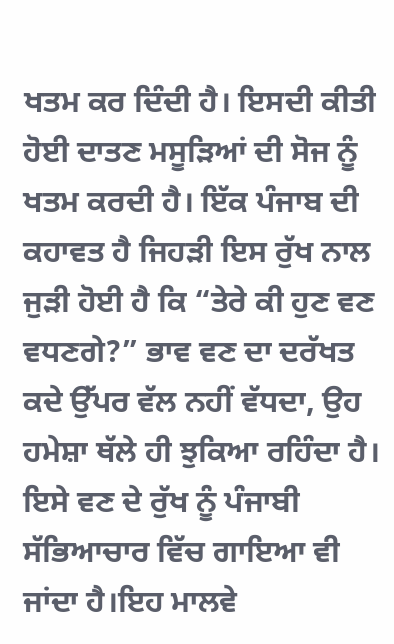ਖਤਮ ਕਰ ਦਿੰਦੀ ਹੈ। ਇਸਦੀ ਕੀਤੀ ਹੋਈ ਦਾਤਣ ਮਸੂੜਿਆਂ ਦੀ ਸੋਜ ਨੂੰ ਖਤਮ ਕਰਦੀ ਹੈ। ਇੱਕ ਪੰਜਾਬ ਦੀ ਕਹਾਵਤ ਹੈ ਜਿਹੜੀ ਇਸ ਰੁੱਖ ਨਾਲ ਜੁੜੀ ਹੋਈ ਹੈ ਕਿ “ਤੇਰੇ ਕੀ ਹੁਣ ਵਣ ਵਧਣਗੇ?” ਭਾਵ ਵਣ ਦਾ ਦਰੱਖਤ ਕਦੇ ਉੱਪਰ ਵੱਲ ਨਹੀਂ ਵੱਧਦਾ, ਉਹ ਹਮੇਸ਼ਾ ਥੱਲੇ ਹੀ ਝੁਕਿਆ ਰਹਿੰਦਾ ਹੈ। ਇਸੇ ਵਣ ਦੇ ਰੁੱਖ ਨੂੰ ਪੰਜਾਬੀ ਸੱਭਿਆਚਾਰ ਵਿੱਚ ਗਾਇਆ ਵੀ ਜਾਂਦਾ ਹੈ।ਇਹ ਮਾਲਵੇ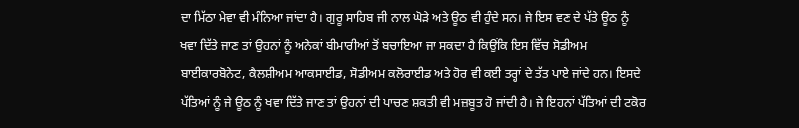ਦਾ ਮਿੱਠਾ ਮੇਵਾ ਵੀ ਮੰਨਿਆ ਜਾਂਦਾ ਹੈ। ਗੁਰੂ ਸਾਹਿਬ ਜੀ ਨਾਲ ਘੋੜੇ ਅਤੇ ਊਠ ਵੀ ਹੁੰਦੇ ਸਨ। ਜੇ ਇਸ ਵਣ ਦੇ ਪੱਤੇ ਊਠ ਨੂੰ ਖਵਾ ਦਿੱਤੇ ਜਾਣ ਤਾਂ ਉਹਨਾਂ ਨੂੰ ਅਨੇਕਾਂ ਬੀਮਾਰੀਆਂ ਤੋਂ ਬਚਾਇਆ ਜਾ ਸਕਦਾ ਹੈ ਕਿਉਂਕਿ ਇਸ ਵਿੱਚ ਸੋਡੀਅਮ ਬਾਈਕਾਰਬੋਨੇਟ, ਕੈਲਸ਼ੀਅਮ ਆਕਸਾਈਡ, ਸੋਡੀਅਮ ਕਲੋਰਾਈਡ ਅਤੇ ਹੋਰ ਵੀ ਕਈ ਤਰ੍ਹਾਂ ਦੇ ਤੱਤ ਪਾਏ ਜਾਂਦੇ ਹਨ। ਇਸਦੇ ਪੱਤਿਆਂ ਨੂੰ ਜੇ ਊਠ ਨੂੰ ਖਵਾ ਦਿੱਤੇ ਜਾਣ ਤਾਂ ਉਹਨਾਂ ਦੀ ਪਾਚਣ ਸ਼ਕਤੀ ਵੀ ਮਜ਼ਬੂਤ ਹੋ ਜਾਂਦੀ ਹੈ। ਜੇ ਇਹਨਾਂ ਪੱਤਿਆਂ ਦੀ ਟਕੋਰ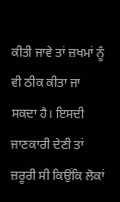ਕੀਤੀ ਜਾਵੇ ਤਾਂ ਜ਼ਖਮਾਂ ਨੂੰ ਵੀ ਠੀਕ ਕੀਤਾ ਜਾ ਸਕਦਾ ਹੈ। ਇਸਦੀ ਜਾਣਕਾਰੀ ਦੇਣੀ ਤਾਂ ਜ਼ਰੂਰੀ ਸੀ ਕਿਉਂਕਿ ਲੋਕਾਂ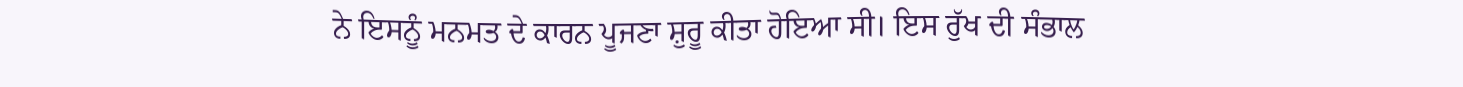ਨੇ ਇਸਨੂੰ ਮਨਮਤ ਦੇ ਕਾਰਨ ਪੂਜਣਾ ਸ਼ੁਰੂ ਕੀਤਾ ਹੋਇਆ ਸੀ। ਇਸ ਰੁੱਖ ਦੀ ਸੰਭਾਲ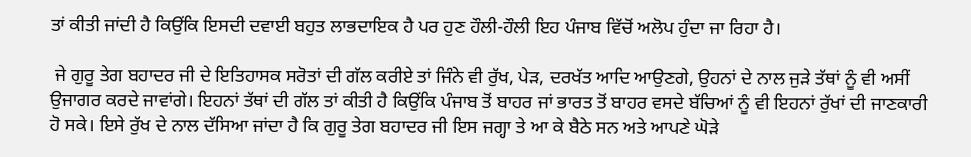ਤਾਂ ਕੀਤੀ ਜਾਂਦੀ ਹੈ ਕਿਉਂਕਿ ਇਸਦੀ ਦਵਾਈ ਬਹੁਤ ਲਾਭਦਾਇਕ ਹੈ ਪਰ ਹੁਣ ਹੌਲੀ-ਹੌਲੀ ਇਹ ਪੰਜਾਬ ਵਿੱਚੋਂ ਅਲੋਪ ਹੁੰਦਾ ਜਾ ਰਿਹਾ ਹੈ।

 ਜੇ ਗੁਰੂ ਤੇਗ ਬਹਾਦਰ ਜੀ ਦੇ ਇਤਿਹਾਸਕ ਸਰੋਤਾਂ ਦੀ ਗੱਲ ਕਰੀਏ ਤਾਂ ਜਿੰਨੇ ਵੀ ਰੁੱਖ, ਪੇੜ, ਦਰਖੱਤ ਆਦਿ ਆਉਣਗੇ, ਉਹਨਾਂ ਦੇ ਨਾਲ ਜੁੜੇ ਤੱਥਾਂ ਨੂੰ ਵੀ ਅਸੀਂ ਉਜਾਗਰ ਕਰਦੇ ਜਾਵਾਂਗੇ। ਇਹਨਾਂ ਤੱਥਾਂ ਦੀ ਗੱਲ ਤਾਂ ਕੀਤੀ ਹੈ ਕਿਉਂਕਿ ਪੰਜਾਬ ਤੋਂ ਬਾਹਰ ਜਾਂ ਭਾਰਤ ਤੋਂ ਬਾਹਰ ਵਸਦੇ ਬੱਚਿਆਂ ਨੂੰ ਵੀ ਇਹਨਾਂ ਰੁੱਖਾਂ ਦੀ ਜਾਣਕਾਰੀ ਹੋ ਸਕੇ। ਇਸੇ ਰੁੱਖ ਦੇ ਨਾਲ ਦੱਸਿਆ ਜਾਂਦਾ ਹੈ ਕਿ ਗੁਰੂ ਤੇਗ ਬਹਾਦਰ ਜੀ ਇਸ ਜਗ੍ਹਾ ਤੇ ਆ ਕੇ ਬੈਠੇ ਸਨ ਅਤੇ ਆਪਣੇ ਘੋੜੇ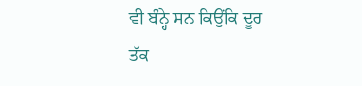ਵੀ ਬੰਨ੍ਹੇ ਸਨ ਕਿਉਂਕਿ ਦੂਰ ਤੱਕ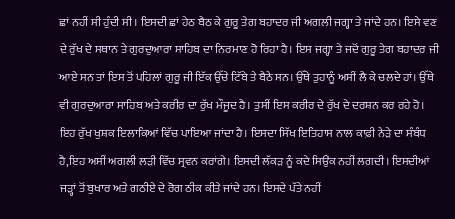ਛਾਂ ਨਹੀਂ ਸੀ ਹੁੰਦੀ ਸੀ। ਇਸਦੀ ਛਾਂ ਹੇਠ ਬੈਠ ਕੇ ਗੁਰੂ ਤੇਗ ਬਹਾਦਰ ਜੀ ਅਗਲੀ ਜਗ੍ਹਾ ਤੇ ਜਾਂਦੇ ਹਨ। ਇਸੇ ਵਣ ਦੇ ਰੁੱਖ ਦੇ ਸਥਾਨ ਤੇ ਗੁਰਦੁਆਰਾ ਸਾਹਿਬ ਦਾ ਨਿਰਮਾਣ ਹੋ ਰਿਹਾ ਹੈ। ਇਸ ਜਗ੍ਹਾ ਤੇ ਜਦੋਂ ਗੁਰੂ ਤੇਗ ਬਹਾਦਰ ਜੀ ਆਏ ਸਨ ਤਾਂ ਇਸ ਤੋਂ ਪਹਿਲਾਂ ਗੁਰੂ ਜੀ ਇੱਕ ਉੱਚੇ ਟਿੱਬੇ ਤੇ ਬੈਠੇ ਸਨ। ਉੱਥੇ ਤੁਹਾਨੂੰ ਅਸੀਂ ਲੈ ਕੇ ਚਲਦੇ ਹਾਂ। ਉੱਥੇ ਵੀ ਗੁਰਦੁਆਰਾ ਸਾਹਿਬ ਅਤੇ ਕਰੀਰ ਦਾ ਰੁੱਖ ਮੌਜੂਦ ਹੈ। ਤੁਸੀਂ ਇਸ ਕਰੀਰ ਦੇ ਰੁੱਖ ਦੇ ਦਰਸ਼ਨ ਕਰ ਰਹੇ ਹੋ। ਇਹ ਰੁੱਖ ਖੁਸ਼ਕ ਇਲਾਕਿਆਂ ਵਿੱਚ ਪਾਇਆ ਜਾਂਦਾ ਹੈ। ਇਸਦਾ ਸਿੱਖ ਇਤਿਹਾਸ ਨਾਲ ਕਾਫ਼ੀ ਨੇੜੇ ਦਾ ਸੰਬੰਧ ਹੈ,ਇਹ ਅਸੀਂ ਅਗਲੀ ਲੜੀ ਵਿੱਚ ਸ੍ਰਵਨ ਕਰਾਂਗੇ। ਇਸਦੀ ਲੱਕੜ ਨੂੰ ਕਦੇ ਸਿਉਂਕ ਨਹੀਂ ਲਗਦੀ। ਇਸਦੀਆਂ ਜੜ੍ਹਾਂ ਤੋਂ ਬੁਖਾਰ ਅਤੇ ਗਠੀਏ ਦੇ ਰੋਗ ਠੀਕ ਕੀਤੇ ਜਾਂਦੇ ਹਨ। ਇਸਦੇ ਪੱਤੇ ਨਹੀਂ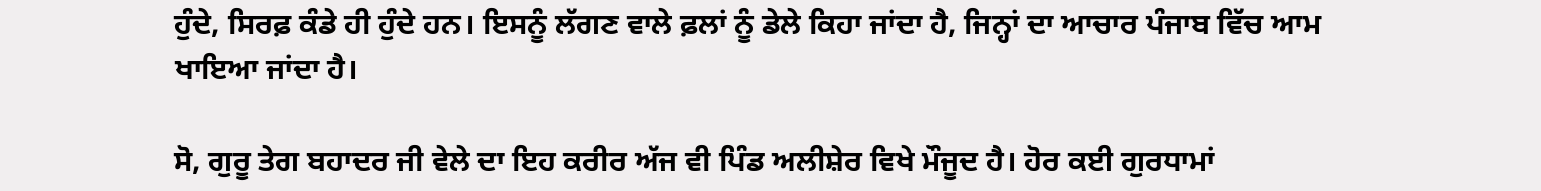ਹੁੰਦੇ, ਸਿਰਫ਼ ਕੰਡੇ ਹੀ ਹੁੰਦੇ ਹਨ। ਇਸਨੂੰ ਲੱਗਣ ਵਾਲੇ ਫ਼ਲਾਂ ਨੂੰ ਡੇਲੇ ਕਿਹਾ ਜਾਂਦਾ ਹੈ, ਜਿਨ੍ਹਾਂ ਦਾ ਆਚਾਰ ਪੰਜਾਬ ਵਿੱਚ ਆਮ ਖਾਇਆ ਜਾਂਦਾ ਹੈ।

ਸੋ, ਗੁਰੂ ਤੇਗ ਬਹਾਦਰ ਜੀ ਵੇਲੇ ਦਾ ਇਹ ਕਰੀਰ ਅੱਜ ਵੀ ਪਿੰਡ ਅਲੀਸ਼ੇਰ ਵਿਖੇ ਮੌਜੂਦ ਹੈ। ਹੋਰ ਕਈ ਗੁਰਧਾਮਾਂ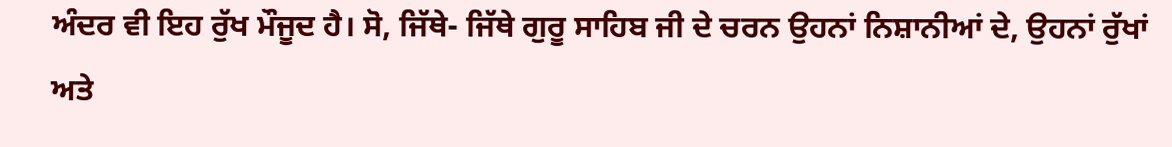ਅੰਦਰ ਵੀ ਇਹ ਰੁੱਖ ਮੌਜੂਦ ਹੈ। ਸੋ, ਜਿੱਥੇ- ਜਿੱਥੇ ਗੁਰੂ ਸਾਹਿਬ ਜੀ ਦੇ ਚਰਨ ਉਹਨਾਂ ਨਿਸ਼ਾਨੀਆਂ ਦੇ, ਉਹਨਾਂ ਰੁੱਖਾਂ ਅਤੇ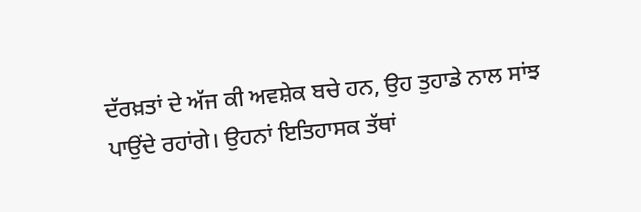ਦੱਰਖ਼ਤਾਂ ਦੇ ਅੱਜ ਕੀ ਅਵਸ਼ੇਕ ਬਚੇ ਹਨ, ਉਹ ਤੁਹਾਡੇ ਨਾਲ ਸਾਂਝ ਪਾਉਂਦੇ ਰਹਾਂਗੇ। ਉਹਨਾਂ ਇਤਿਹਾਸਕ ਤੱਥਾਂ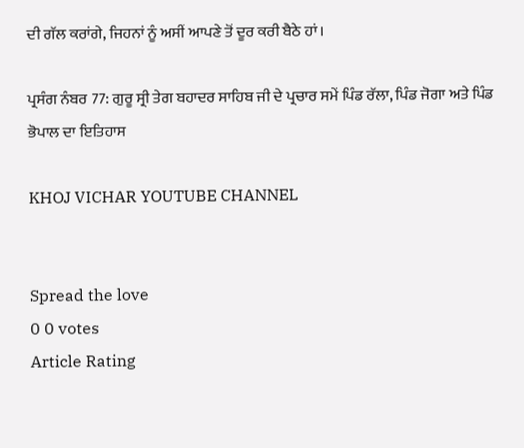ਦੀ ਗੱਲ ਕਰਾਂਗੇ, ਜਿਹਨਾਂ ਨੂੰ ਅਸੀਂ ਆਪਣੇ ਤੋਂ ਦੂਰ ਕਰੀ ਬੈਠੇ ਹਾਂ।

ਪ੍ਰਸੰਗ ਨੰਬਰ 77: ਗੁਰੂ ਸ੍ਰੀ ਤੇਗ ਬਹਾਦਰ ਸਾਹਿਬ ਜੀ ਦੇ ਪ੍ਰਚਾਰ ਸਮੇਂ ਪਿੰਡ ਰੱਲਾ, ਪਿੰਡ ਜੋਗਾ ਅਤੇ ਪਿੰਡ ਭੋਪਾਲ ਦਾ ਇਤਿਹਾਸ

KHOJ VICHAR YOUTUBE CHANNEL


Spread the love
0 0 votes
Article Rating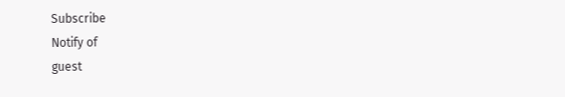Subscribe
Notify of
guest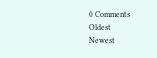0 Comments
Oldest
Newest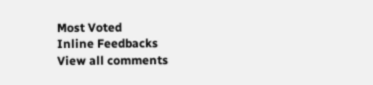Most Voted
Inline Feedbacks
View all comments